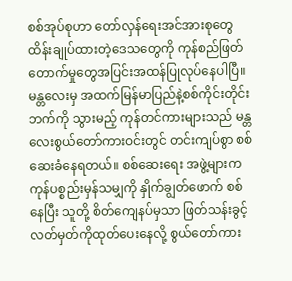စစ်အုပ်စုဟာ တော်လှန်ရေးအင်အားစုတွေထိန်းချုပ်ထားတဲ့ဒေသတွေကို ကုန်စည်ဖြတ်တောက်မှုတွေအပြင်းအထန်ပြုလုပ်နေပါပြီ။ မန္တလေးမှ အထက်မြန်မာပြည်နဲ့စစ်ကိုင်းတိုင်းဘက်ကို သွားမည့် ကုန်တင်ကားများသည် မန္တလေးစွယ်တော်ကားဝင်းတွင် တင်းကျပ်စွာ စစ်ဆေးခံနေရတယ်။ စစ်ဆေးရေး အဖွဲ့များက ကုန်ပစ္စည်းမှန်သမျှကို နှိုက်ချွတ်ဖောက် စစ်နေပြီး သူတို့ စိတ်ကျေနပ်မှသာ ဖြတ်သန်းခွင့် လတ်မှတ်ကိုထုတ်ပေးနေလို့ စွယ်တော်ကား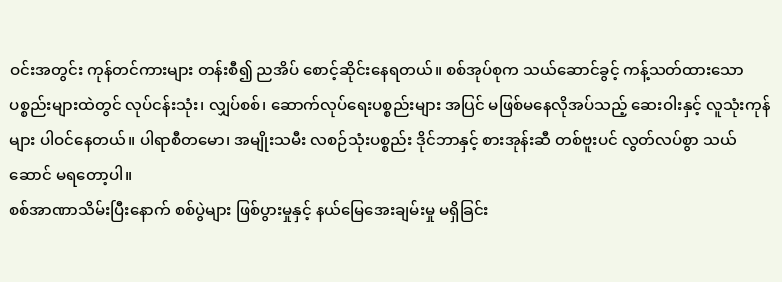ဝင်းအတွင်း ကုန်တင်ကားများ တန်းစီ၍ ညအိပ် စောင့်ဆိုင်းနေရတယ်။ စစ်အုပ်စုက သယ်ဆောင်ခွင့် ကန့်သတ်ထားသော ပစ္စည်းများထဲတွင် လုပ်ငန်းသုံး၊ လျှပ်စစ်၊ ဆောက်လုပ်ရေးပစ္စည်းများ အပြင် မဖြစ်မနေလိုအပ်သည့် ဆေးဝါးနှင့် လူသုံးကုန်များ ပါဝင်နေတယ်။ ပါရာစီတမော၊ အမျိုးသမီး လစဉ်သုံးပစ္စည်း ဒိုင်ဘာနှင့် စားအုန်းဆီ တစ်ဗူးပင် လွတ်လပ်စွာ သယ်ဆောင် မရတော့ပါ။
စစ်အာဏာသိမ်းပြီးနောက် စစ်ပွဲများ ဖြစ်ပွားမှုနှင့် နယ်မြေအေးချမ်းမှု မရှိခြင်း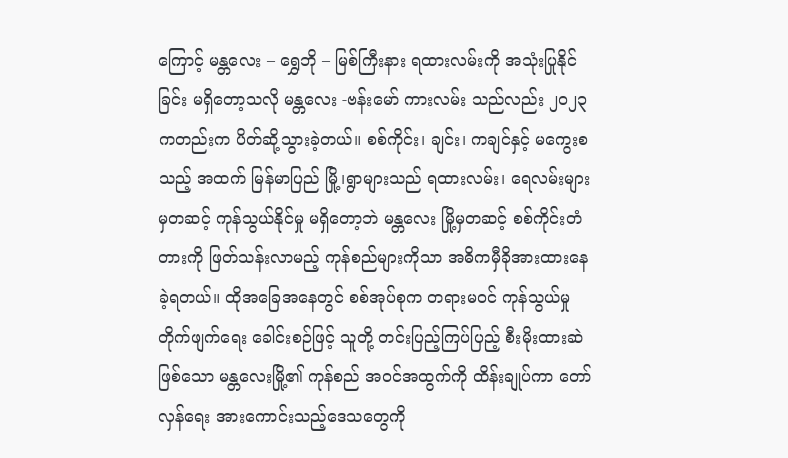ကြောင့် မန္တလေး – ရွှေဘို – မြစ်ကြီးနား ရထားလမ်းကို အသုံးပြုနိုင်ခြင်း မရှိတော့သလို မန္တလေး -ဗန်းမော် ကားလမ်း သည်လည်း ၂၀၂၃ ကတည်းက ပိတ်ဆို့သွားခဲ့တယ်။ စစ်ကိုင်း၊ ချင်း၊ ကချင်နှင့် မကွေးစသည့် အထက် မြန်မာပြည် မြို့၊ရွာများသည် ရထားလမ်း၊ ရေလမ်းများမှတဆင့် ကုန်သွယ်နိုင်မှု မရှိတော့ဘဲ မန္တလေး မြို့မှတဆင့် စစ်ကိုင်းတံတားကို ဖြတ်သန်းလာမည့် ကုန်စည်များကိုသာ အဓိကမှီခိုအားထားနေခဲ့ရတယ်။ ထိုအခြေအနေတွင် စစ်အုပ်စုက တရားမဝင် ကုန်သွယ်မှု တိုက်ဖျက်ရေး ခေါင်းစဉ်ဖြင့် သူတို့ တင်းပြည့်ကြပ်ပြည့် စီးမိုးထားဆဲ ဖြစ်သော မန္တလေးမြို့၏ ကုန်စည် အဝင်အထွက်ကို ထိန်းချုပ်ကာ တော်လှန်ရေး အားကောင်းသည့်ဒေသတွေကို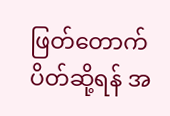ဖြတ်တောက်ပိတ်ဆို့ရန် အ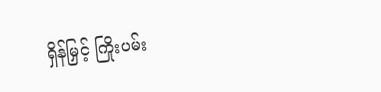ရှိန်မြှင့် ကြိုးပမ်း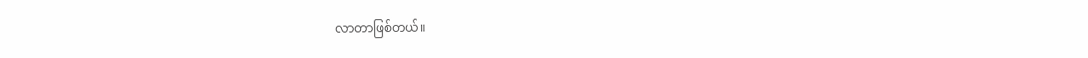လာတာဖြစ်တယ်။